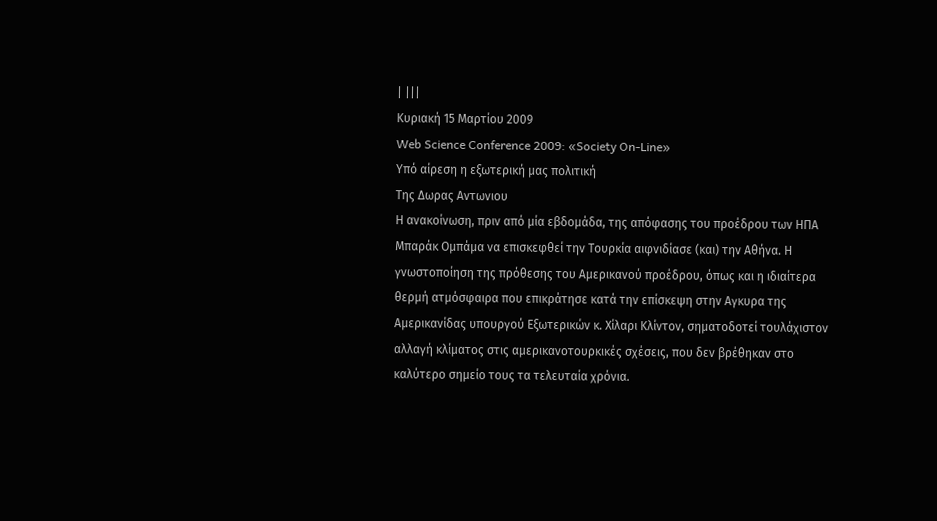| |||
Κυριακή 15 Μαρτίου 2009
Web Science Conference 2009: «Society On-Line»
Υπό αίρεση η εξωτερική μας πολιτική
Της Δωρας Aντωνιου
Η ανακοίνωση, πριν από μία εβδομάδα, της απόφασης του προέδρου των ΗΠΑ Μπαράκ Ομπάμα να επισκεφθεί την Τουρκία αιφνιδίασε (και) την Αθήνα. Η γνωστοποίηση της πρόθεσης του Αμερικανού προέδρου, όπως και η ιδιαίτερα θερμή ατμόσφαιρα που επικράτησε κατά την επίσκεψη στην Αγκυρα της Αμερικανίδας υπουργού Εξωτερικών κ. Χίλαρι Κλίντον, σηματοδοτεί τουλάχιστον αλλαγή κλίματος στις αμερικανοτουρκικές σχέσεις, που δεν βρέθηκαν στο καλύτερο σημείο τους τα τελευταία χρόνια.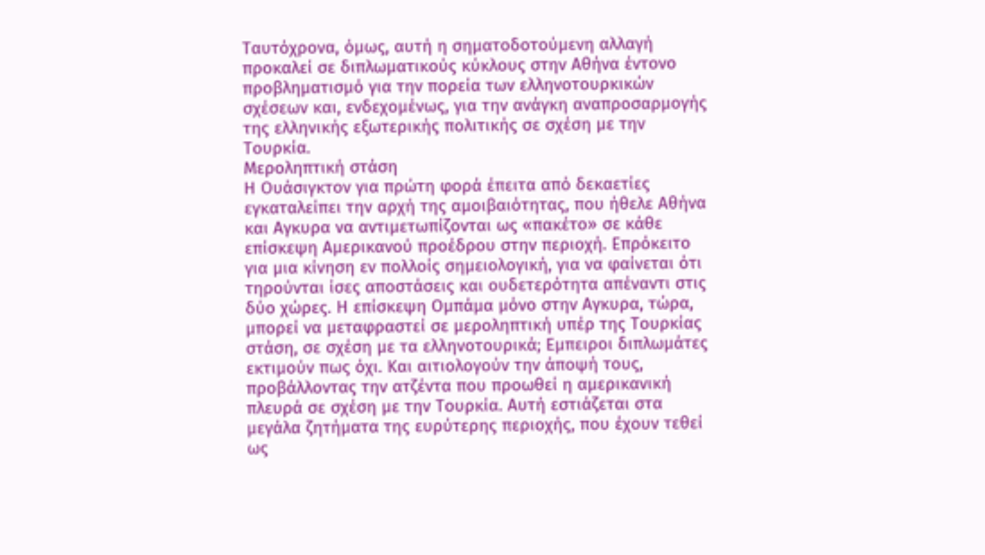Ταυτόχρονα, όμως, αυτή η σηματοδοτούμενη αλλαγή προκαλεί σε διπλωματικούς κύκλους στην Αθήνα έντονο προβληματισμό για την πορεία των ελληνοτουρκικών σχέσεων και, ενδεχομένως, για την ανάγκη αναπροσαρμογής της ελληνικής εξωτερικής πολιτικής σε σχέση με την Τουρκία.
Μεροληπτική στάση
Η Ουάσιγκτον για πρώτη φορά έπειτα από δεκαετίες εγκαταλείπει την αρχή της αμοιβαιότητας, που ήθελε Αθήνα και Αγκυρα να αντιμετωπίζονται ως «πακέτο» σε κάθε επίσκεψη Αμερικανού προέδρου στην περιοχή. Επρόκειτο για μια κίνηση εν πολλοίς σημειολογική, για να φαίνεται ότι τηρούνται ίσες αποστάσεις και ουδετερότητα απέναντι στις δύο χώρες. Η επίσκεψη Ομπάμα μόνο στην Αγκυρα, τώρα, μπορεί να μεταφραστεί σε μεροληπτική υπέρ της Τουρκίας στάση, σε σχέση με τα ελληνοτουρικά; Εμπειροι διπλωμάτες εκτιμούν πως όχι. Και αιτιολογούν την άποψή τους, προβάλλοντας την ατζέντα που προωθεί η αμερικανική πλευρά σε σχέση με την Τουρκία. Αυτή εστιάζεται στα μεγάλα ζητήματα της ευρύτερης περιοχής, που έχουν τεθεί ως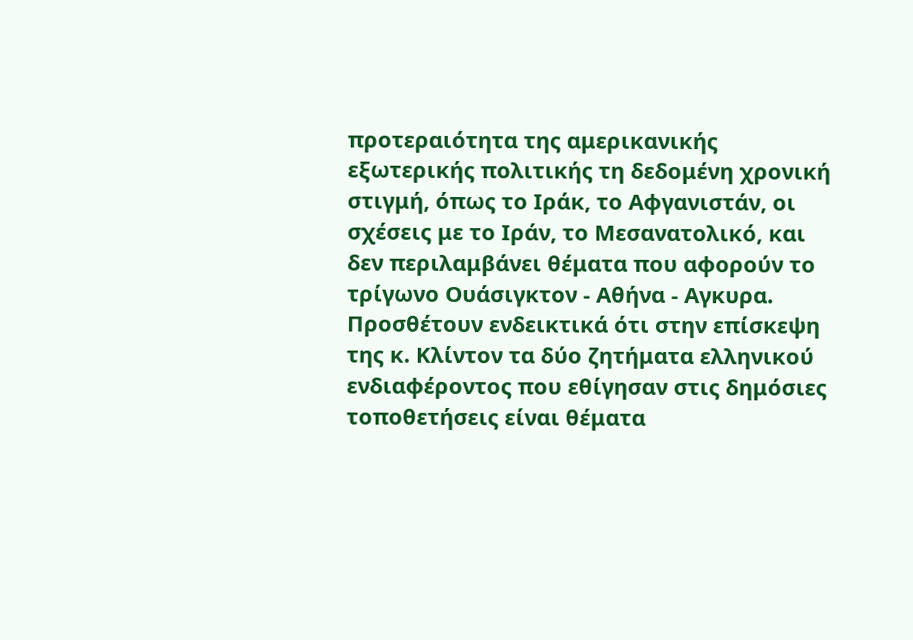προτεραιότητα της αμερικανικής εξωτερικής πολιτικής τη δεδομένη χρονική στιγμή, όπως το Ιράκ, το Αφγανιστάν, οι σχέσεις με το Ιράν, το Μεσανατολικό, και δεν περιλαμβάνει θέματα που αφορούν το τρίγωνο Ουάσιγκτον - Αθήνα - Αγκυρα. Προσθέτουν ενδεικτικά ότι στην επίσκεψη της κ. Κλίντον τα δύο ζητήματα ελληνικού ενδιαφέροντος που εθίγησαν στις δημόσιες τοποθετήσεις είναι θέματα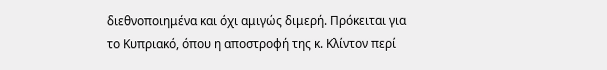διεθνοποιημένα και όχι αμιγώς διμερή. Πρόκειται για το Κυπριακό, όπου η αποστροφή της κ. Κλίντον περί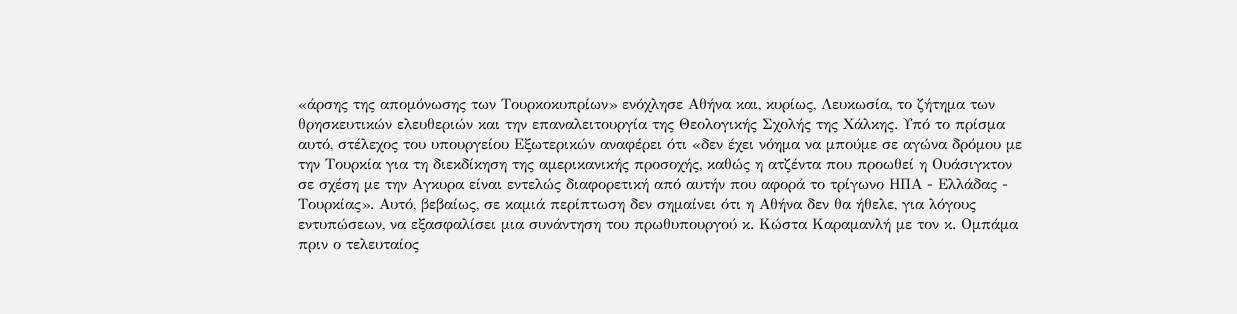«άρσης της απομόνωσης των Τουρκοκυπρίων» ενόχλησε Αθήνα και, κυρίως, Λευκωσία, το ζήτημα των θρησκευτικών ελευθεριών και την επαναλειτουργία της Θεολογικής Σχολής της Χάλκης. Υπό το πρίσμα αυτό, στέλεχος του υπουργείου Εξωτερικών αναφέρει ότι «δεν έχει νόημα να μπούμε σε αγώνα δρόμου με την Τουρκία για τη διεκδίκηση της αμερικανικής προσοχής, καθώς η ατζέντα που προωθεί η Ουάσιγκτον σε σχέση με την Αγκυρα είναι εντελώς διαφορετική από αυτήν που αφορά το τρίγωνο ΗΠΑ - Ελλάδας - Τουρκίας». Αυτό, βεβαίως, σε καμιά περίπτωση δεν σημαίνει ότι η Αθήνα δεν θα ήθελε, για λόγους εντυπώσεων, να εξασφαλίσει μια συνάντηση του πρωθυπουργού κ. Κώστα Καραμανλή με τον κ. Ομπάμα πριν ο τελευταίος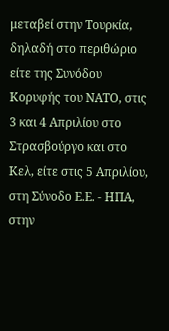μεταβεί στην Τουρκία, δηλαδή στο περιθώριο είτε της Συνόδου Κορυφής του ΝΑΤΟ, στις 3 και 4 Απριλίου στο Στρασβούργο και στο Κελ, είτε στις 5 Απριλίου, στη Σύνοδο Ε.Ε. - ΗΠΑ, στην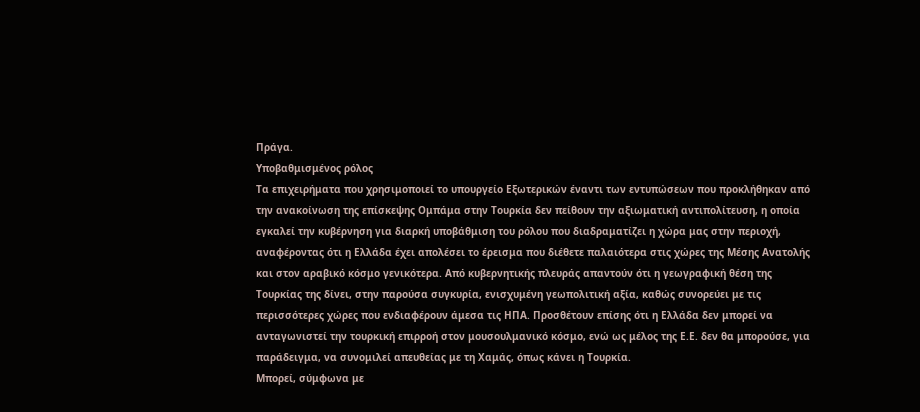Πράγα.
Υποβαθμισμένος ρόλος
Τα επιχειρήματα που χρησιμοποιεί το υπουργείο Εξωτερικών έναντι των εντυπώσεων που προκλήθηκαν από την ανακοίνωση της επίσκεψης Ομπάμα στην Τουρκία δεν πείθουν την αξιωματική αντιπολίτευση, η οποία εγκαλεί την κυβέρνηση για διαρκή υποβάθμιση του ρόλου που διαδραματίζει η χώρα μας στην περιοχή, αναφέροντας ότι η Ελλάδα έχει απολέσει το έρεισμα που διέθετε παλαιότερα στις χώρες της Μέσης Ανατολής και στον αραβικό κόσμο γενικότερα. Από κυβερνητικής πλευράς απαντούν ότι η γεωγραφική θέση της Τουρκίας της δίνει, στην παρούσα συγκυρία, ενισχυμένη γεωπολιτική αξία, καθώς συνορεύει με τις περισσότερες χώρες που ενδιαφέρουν άμεσα τις ΗΠΑ. Προσθέτουν επίσης ότι η Ελλάδα δεν μπορεί να ανταγωνιστεί την τουρκική επιρροή στον μουσουλμανικό κόσμο, ενώ ως μέλος της Ε.Ε. δεν θα μπορούσε, για παράδειγμα, να συνομιλεί απευθείας με τη Χαμάς, όπως κάνει η Τουρκία.
Μπορεί, σύμφωνα με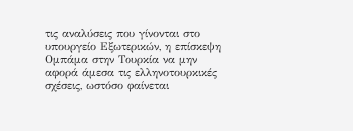τις αναλύσεις που γίνονται στο υπουργείο Εξωτερικών, η επίσκεψη Ομπάμα στην Τουρκία να μην αφορά άμεσα τις ελληνοτουρκικές σχέσεις, ωστόσο φαίνεται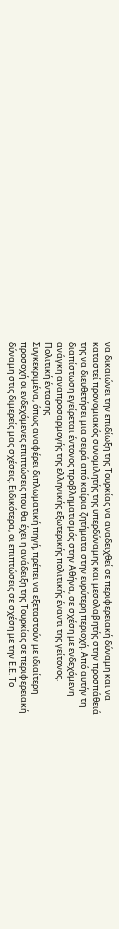να δικαιώνει την επιδίωξη της Τουρκίας να αναδειχθεί σε περιφερειακή δύναμη και να καταστεί προνομιακός συνομιλητής της υπερδύναμης και μεσολαβητής στην προσπάθειά της να διευθετήσει μια σειρά από καίρια ζητήματα στην ευρύτερη περιοχή. Από αυτήν τη διαπίστωση εγείρεται έντονος προβληματισμός στην Αθήνα, σε σχέση με ενδεχόμενη ανάγκη αναπροσαρμογής της ελληνικής εξωτερικής πολιτικής έναντι της γείτονος.
Πολιτική έντασης
Συγκεκριμένα, όπως αναφέρει διπλωματική πηγή, πρέπει να εξεταστούν με ιδιαίτερη προσοχή οι ενδεχόμενες επιπτώσεις που θα έχει η ανάδειξη της Τουρκίας σε περιφερειακή δύναμη στις διμερείς μας σχέσεις. Ειδικότερα, οι επιπτώσεις σε σχέση με την Ε.Ε. Το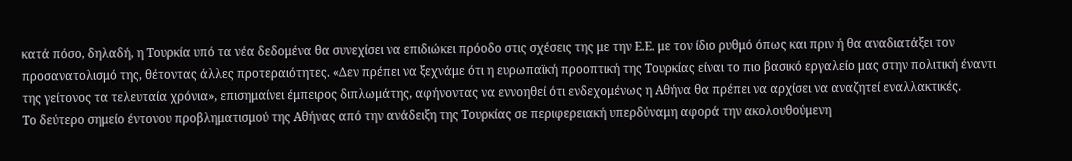κατά πόσο, δηλαδή, η Τουρκία υπό τα νέα δεδομένα θα συνεχίσει να επιδιώκει πρόοδο στις σχέσεις της με την Ε.Ε. με τον ίδιο ρυθμό όπως και πριν ή θα αναδιατάξει τον προσανατολισμό της, θέτοντας άλλες προτεραιότητες. «Δεν πρέπει να ξεχνάμε ότι η ευρωπαϊκή προοπτική της Τουρκίας είναι το πιο βασικό εργαλείο μας στην πολιτική έναντι της γείτονος τα τελευταία χρόνια», επισημαίνει έμπειρος διπλωμάτης, αφήνοντας να εννοηθεί ότι ενδεχομένως η Αθήνα θα πρέπει να αρχίσει να αναζητεί εναλλακτικές.
Το δεύτερο σημείο έντονου προβληματισμού της Αθήνας από την ανάδειξη της Τουρκίας σε περιφερειακή υπερδύναμη αφορά την ακολουθούμενη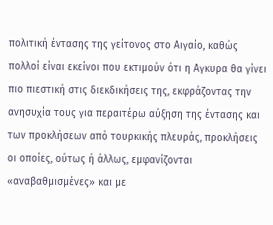πολιτική έντασης της γείτονος στο Αιγαίο, καθώς πολλοί είναι εκείνοι που εκτιμούν ότι η Αγκυρα θα γίνει πιο πιεστική στις διεκδικήσεις της, εκφράζοντας την ανησυχία τους για περαιτέρω αύξηση της έντασης και των προκλήσεων από τουρκικής πλευράς, προκλήσεις οι οποίες, ούτως ή άλλως, εμφανίζονται «αναβαθμισμένες» και με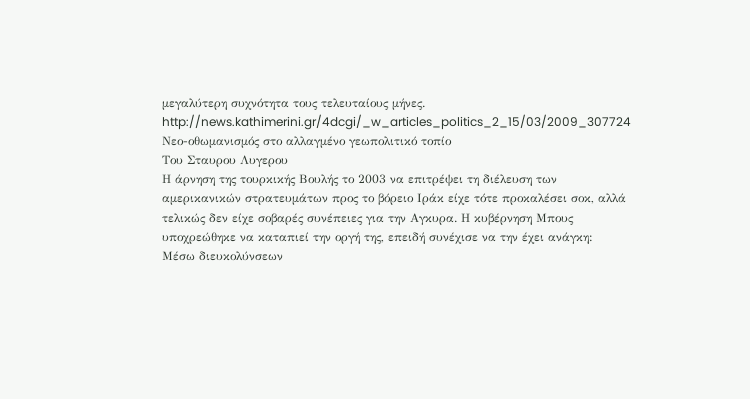μεγαλύτερη συχνότητα τους τελευταίους μήνες.
http://news.kathimerini.gr/4dcgi/_w_articles_politics_2_15/03/2009_307724
Νεο-οθωμανισμός στο αλλαγμένο γεωπολιτικό τοπίο
Του Σταυρου Λυγερου
Η άρνηση της τουρκικής Βουλής το 2003 να επιτρέψει τη διέλευση των αμερικανικών στρατευμάτων προς το βόρειο Iράκ είχε τότε προκαλέσει σοκ, αλλά τελικώς δεν είχε σοβαρές συνέπειες για την Αγκυρα. Η κυβέρνηση Μπους υποχρεώθηκε να καταπιεί την οργή της, επειδή συνέχισε να την έχει ανάγκη:
Μέσω διευκολύνσεων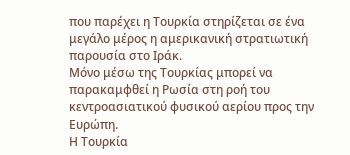που παρέχει η Τουρκία στηρίζεται σε ένα μεγάλο μέρος η αμερικανική στρατιωτική παρουσία στο Ιράκ.
Μόνο μέσω της Τουρκίας μπορεί να παρακαμφθεί η Ρωσία στη ροή του κεντροασιατικού φυσικού αερίου προς την Ευρώπη.
Η Τουρκία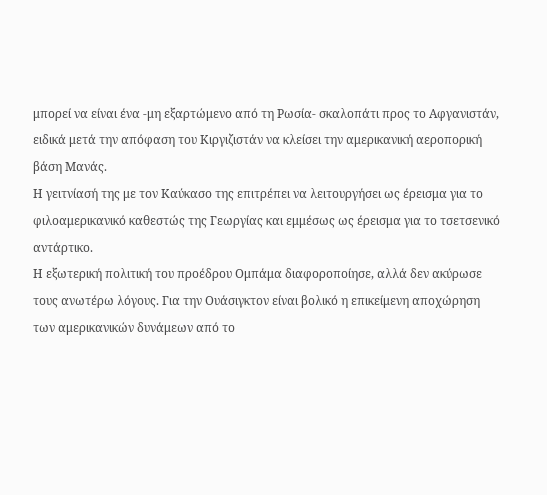μπορεί να είναι ένα -μη εξαρτώμενο από τη Ρωσία- σκαλοπάτι προς το Αφγανιστάν, ειδικά μετά την απόφαση του Κιργιζιστάν να κλείσει την αμερικανική αεροπορική βάση Μανάς.
Η γειτνίασή της με τον Καύκασο της επιτρέπει να λειτουργήσει ως έρεισμα για το φιλοαμερικανικό καθεστώς της Γεωργίας και εμμέσως ως έρεισμα για το τσετσενικό αντάρτικο.
Η εξωτερική πολιτική του προέδρου Ομπάμα διαφοροποίησε, αλλά δεν ακύρωσε τους ανωτέρω λόγους. Για την Ουάσιγκτον είναι βολικό η επικείμενη αποχώρηση των αμερικανικών δυνάμεων από το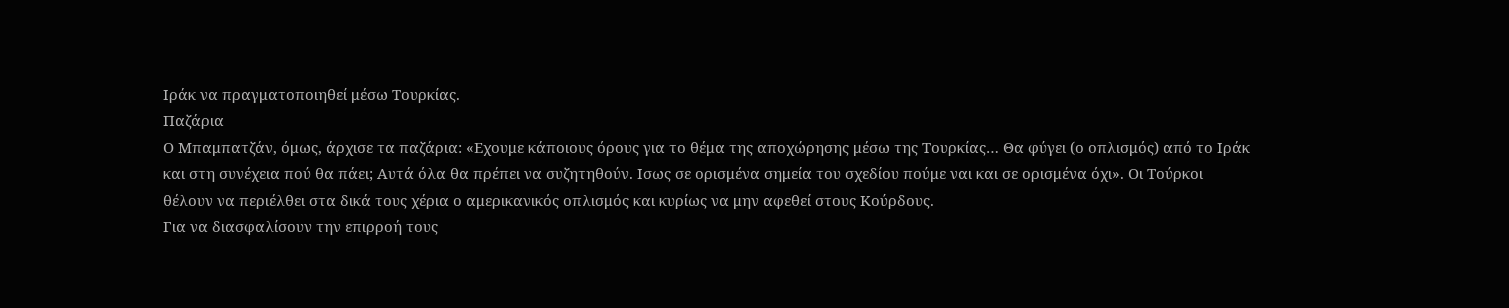Ιράκ να πραγματοποιηθεί μέσω Τουρκίας.
Παζάρια
Ο Μπαμπατζάν, όμως, άρχισε τα παζάρια: «Εχουμε κάποιους όρους για το θέμα της αποχώρησης μέσω της Τουρκίας… Θα φύγει (ο οπλισμός) από το Ιράκ και στη συνέχεια πού θα πάει; Αυτά όλα θα πρέπει να συζητηθούν. Ισως σε ορισμένα σημεία του σχεδίου πούμε ναι και σε ορισμένα όχι». Οι Τούρκοι θέλουν να περιέλθει στα δικά τους χέρια ο αμερικανικός οπλισμός και κυρίως να μην αφεθεί στους Κούρδους.
Για να διασφαλίσουν την επιρροή τους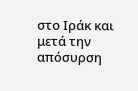στο Ιράκ και μετά την απόσυρση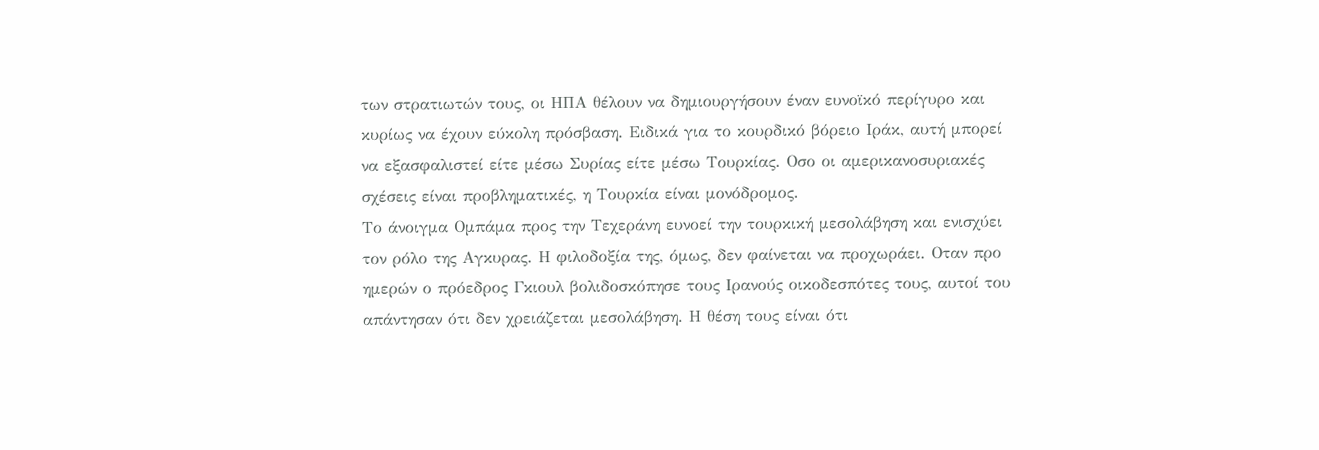των στρατιωτών τους, οι ΗΠΑ θέλουν να δημιουργήσουν έναν ευνοϊκό περίγυρο και κυρίως να έχουν εύκολη πρόσβαση. Ειδικά για το κουρδικό βόρειο Ιράκ, αυτή μπορεί να εξασφαλιστεί είτε μέσω Συρίας είτε μέσω Τουρκίας. Οσο οι αμερικανοσυριακές σχέσεις είναι προβληματικές, η Τουρκία είναι μονόδρομος.
Το άνοιγμα Ομπάμα προς την Τεχεράνη ευνοεί την τουρκική μεσολάβηση και ενισχύει τον ρόλο της Αγκυρας. Η φιλοδοξία της, όμως, δεν φαίνεται να προχωράει. Οταν προ ημερών ο πρόεδρος Γκιουλ βολιδοσκόπησε τους Ιρανούς οικοδεσπότες τους, αυτοί του απάντησαν ότι δεν χρειάζεται μεσολάβηση. Η θέση τους είναι ότι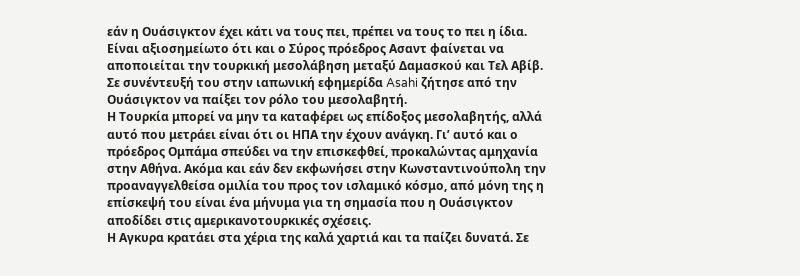εάν η Ουάσιγκτον έχει κάτι να τους πει, πρέπει να τους το πει η ίδια. Είναι αξιοσημείωτο ότι και ο Σύρος πρόεδρος Ασαντ φαίνεται να αποποιείται την τουρκική μεσολάβηση μεταξύ Δαμασκού και Τελ Αβίβ. Σε συνέντευξή του στην ιαπωνική εφημερίδα Asahi ζήτησε από την Ουάσιγκτον να παίξει τον ρόλο του μεσολαβητή.
Η Τουρκία μπορεί να μην τα καταφέρει ως επίδοξος μεσολαβητής, αλλά αυτό που μετράει είναι ότι οι ΗΠΑ την έχουν ανάγκη. Γι’ αυτό και ο πρόεδρος Ομπάμα σπεύδει να την επισκεφθεί, προκαλώντας αμηχανία στην Αθήνα. Ακόμα και εάν δεν εκφωνήσει στην Κωνσταντινούπολη την προαναγγελθείσα ομιλία του προς τον ισλαμικό κόσμο, από μόνη της η επίσκεψή του είναι ένα μήνυμα για τη σημασία που η Ουάσιγκτον αποδίδει στις αμερικανοτουρκικές σχέσεις.
Η Αγκυρα κρατάει στα χέρια της καλά χαρτιά και τα παίζει δυνατά. Σε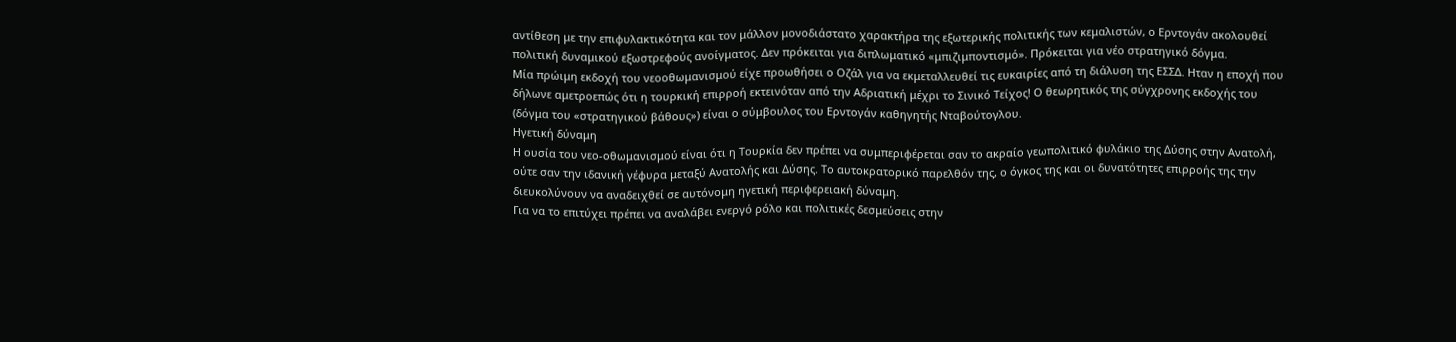αντίθεση με την επιφυλακτικότητα και τον μάλλον μονοδιάστατο χαρακτήρα της εξωτερικής πολιτικής των κεμαλιστών, ο Ερντογάν ακολουθεί πολιτική δυναμικού εξωστρεφούς ανοίγματος. Δεν πρόκειται για διπλωματικό «μπιζιμποντισμό». Πρόκειται για νέο στρατηγικό δόγμα.
Μία πρώιμη εκδοχή του νεοοθωμανισμού είχε προωθήσει ο Οζάλ για να εκμεταλλευθεί τις ευκαιρίες από τη διάλυση της ΕΣΣΔ. Ηταν η εποχή που δήλωνε αμετροεπώς ότι η τουρκική επιρροή εκτεινόταν από την Αδριατική μέχρι το Σινικό Τείχος! Ο θεωρητικός της σύγχρονης εκδοχής του (δόγμα του «στρατηγικού βάθους») είναι ο σύμβουλος του Ερντογάν καθηγητής Νταβούτογλου.
Ηγετική δύναμη
Η ουσία του νεο-οθωμανισμού είναι ότι η Τουρκία δεν πρέπει να συμπεριφέρεται σαν το ακραίο γεωπολιτικό φυλάκιο της Δύσης στην Ανατολή, ούτε σαν την ιδανική γέφυρα μεταξύ Ανατολής και Δύσης. Το αυτοκρατορικό παρελθόν της, ο όγκος της και οι δυνατότητες επιρροής της την διευκολύνουν να αναδειχθεί σε αυτόνομη ηγετική περιφερειακή δύναμη.
Για να το επιτύχει πρέπει να αναλάβει ενεργό ρόλο και πολιτικές δεσμεύσεις στην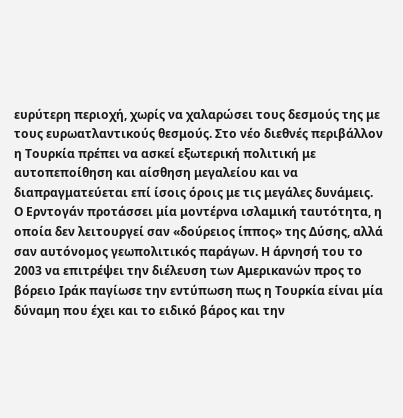ευρύτερη περιοχή, χωρίς να χαλαρώσει τους δεσμούς της με τους ευρωατλαντικούς θεσμούς. Στο νέο διεθνές περιβάλλον η Τουρκία πρέπει να ασκεί εξωτερική πολιτική με αυτοπεποίθηση και αίσθηση μεγαλείου και να διαπραγματεύεται επί ίσοις όροις με τις μεγάλες δυνάμεις.
Ο Ερντογάν προτάσσει μία μοντέρνα ισλαμική ταυτότητα, η οποία δεν λειτουργεί σαν «δούρειος ίππος» της Δύσης, αλλά σαν αυτόνομος γεωπολιτικός παράγων. Η άρνησή του το 2003 να επιτρέψει την διέλευση των Αμερικανών προς το βόρειο Ιράκ παγίωσε την εντύπωση πως η Τουρκία είναι μία δύναμη που έχει και το ειδικό βάρος και την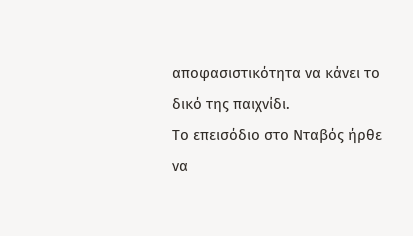αποφασιστικότητα να κάνει το δικό της παιχνίδι.
Το επεισόδιο στο Νταβός ήρθε να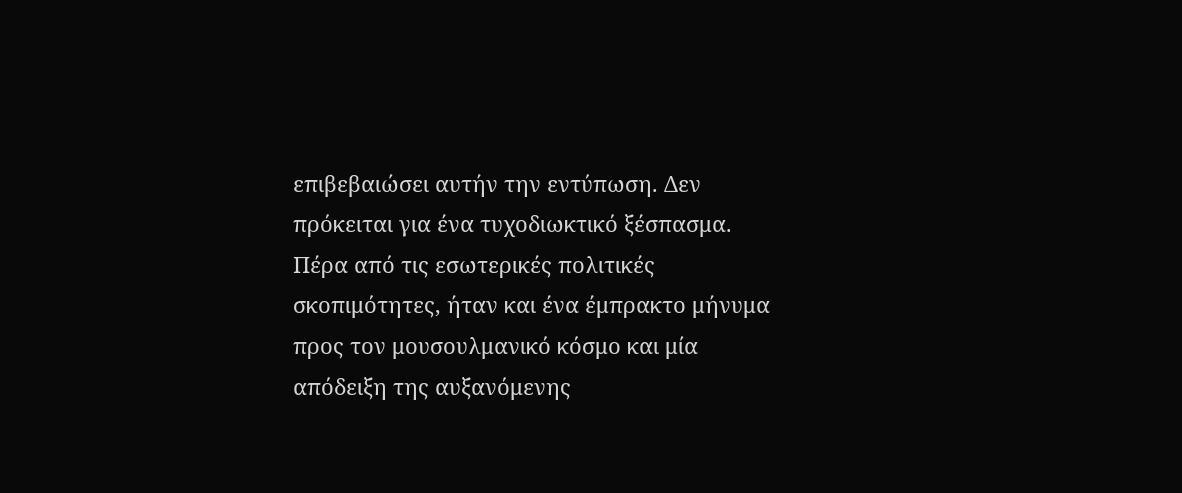επιβεβαιώσει αυτήν την εντύπωση. Δεν πρόκειται για ένα τυχοδιωκτικό ξέσπασμα. Πέρα από τις εσωτερικές πολιτικές σκοπιμότητες, ήταν και ένα έμπρακτο μήνυμα προς τον μουσουλμανικό κόσμο και μία απόδειξη της αυξανόμενης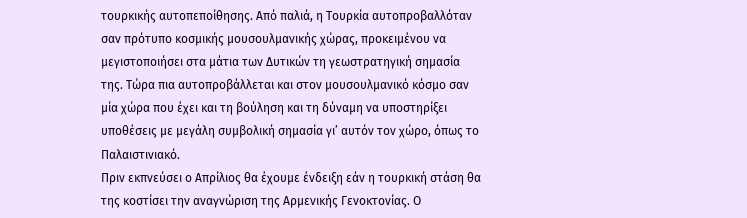τουρκικής αυτοπεποίθησης. Από παλιά, η Τουρκία αυτοπροβαλλόταν σαν πρότυπο κοσμικής μουσουλμανικής χώρας, προκειμένου να μεγιστοποιήσει στα μάτια των Δυτικών τη γεωστρατηγική σημασία της. Τώρα πια αυτοπροβάλλεται και στον μουσουλμανικό κόσμο σαν μία χώρα που έχει και τη βούληση και τη δύναμη να υποστηρίξει υποθέσεις με μεγάλη συμβολική σημασία γι’ αυτόν τον χώρο, όπως το Παλαιστινιακό.
Πριν εκπνεύσει ο Απρίλιος θα έχουμε ένδειξη εάν η τουρκική στάση θα της κοστίσει την αναγνώριση της Αρμενικής Γενοκτονίας. Ο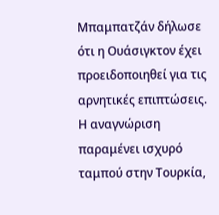Μπαμπατζάν δήλωσε ότι η Ουάσιγκτον έχει προειδοποιηθεί για τις αρνητικές επιπτώσεις. Η αναγνώριση παραμένει ισχυρό ταμπού στην Τουρκία,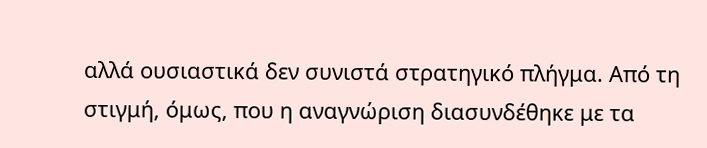αλλά ουσιαστικά δεν συνιστά στρατηγικό πλήγμα. Από τη στιγμή, όμως, που η αναγνώριση διασυνδέθηκε με τα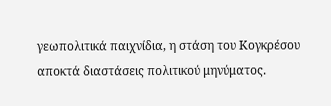γεωπολιτικά παιχνίδια, η στάση του Κογκρέσου αποκτά διαστάσεις πολιτικού μηνύματος.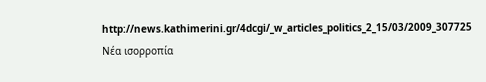http://news.kathimerini.gr/4dcgi/_w_articles_politics_2_15/03/2009_307725
Νέα ισορροπία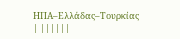ΗΠΑ–Ελλάδας–Τουρκίας
| ||||||